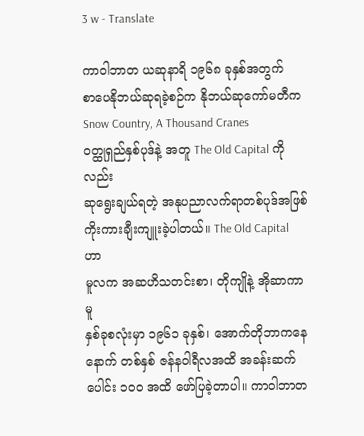3 w - Translate

ကာဝါဘာတ ယဆုနာရိ ၁၉၆၈ ခုနှစ်အတွက်
စာပေနိုဘယ်ဆုရခဲ့စဉ်က နိုဘယ်ဆုကော်မတီက
Snow Country, A Thousand Cranes
ဝတ္ထုရှည်နှစ်ပုဒ်နဲ့ အတူ The Old Capital ကိုလည်း
ဆုရွေးချယ်ရတဲ့ အနုပညာလက်ရာတစ်ပုဒ်အဖြစ်
ကိုးကားချီးကျူးခဲ့ပါတယ်။ The Old Capital ဟာ
မူလက အဆဟိသတင်းစာ၊ တိုကျိုနဲ့ အိုဆာကာမူ
နှစ်ခုစလုံးမှာ ၁၉၆၁ ခုနှစ်၊ အောက်တိုဘာကနေ
နောက် တစ်နှစ် ဇန်နဝါရီလအထိ အခန်းဆက်ပေါင်း ၁ဝဝ အထိ ဖော်ပြခဲ့တာပါ။ ကာဝါဘာတ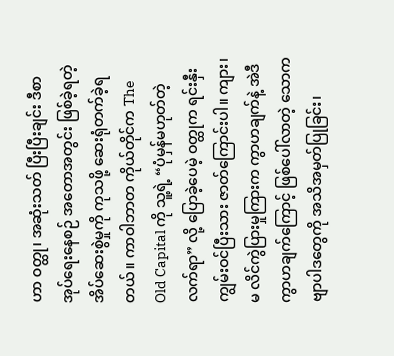ဟာ ဝတ္ထု၊ အဆုံးသတ် ပြီးပြီးချင်း ဒီစာအုပ်ရေးနေစဉ် အတောအတွင်း ဖြစ်ခဲ့ရတဲ့ အိပ်ဆေးစွဲမှုကို ကုသဖို့ ဆေးရုံတက်ခဲ့ရတယ်။ ကာဝါဘာတ ကိုယ်တိုင်က The Old Capital ကို သူ့ရဲ့ “ပုံမှန်မဟုတ်တဲ့ လက်ရာ” လို့ ပြောခဲ့ပေမဲ့ ဝတ္ထုက ရင်းနှီးကျွမ်းဝင်ပြီးသား ဇာတ်ကြောင်းပါ။ ကျား၊ မ လိင်ကွဲပြားမှုကြားက ကွာဟချက်နဲ့ အဲဒီကွာဟချက်ကြောင့် ဖြစ်ပေါ်လာတဲ့ သောက ဗျာပါဒတွေကို အသိအမှတ်ပြုခြင်း၊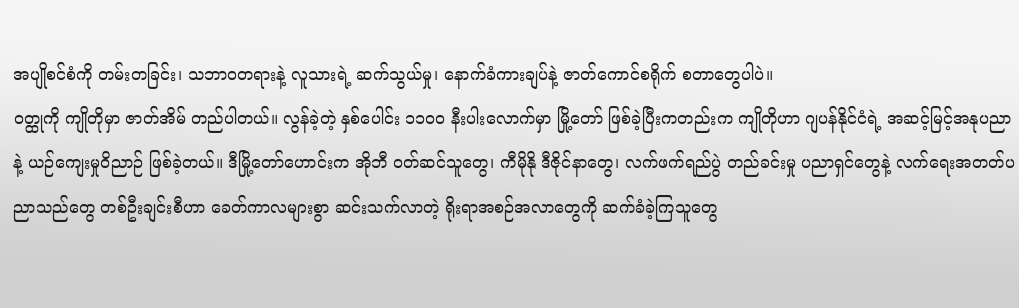အပျိုစင်စံကို တမ်းတခြင်း၊ သဘာဝတရားနဲ့ လူသားရဲ့ ဆက်သွယ်မှု၊ နောက်ခံကားချပ်နဲ့ ဇာတ်ကောင်စရိုက် စတာတွေပါပဲ။
ဝတ္ထုကို ကျိုတိုမှာ ဇာတ်အိမ် တည်ပါတယ်။ လွန်ခဲ့တဲ့ နှစ်ပေါင်း ၁၁ဝဝ နီးပါးလောက်မှာ မြို့တော် ဖြစ်ခဲ့ပြီးကတည်းက ကျိုတိုဟာ ဂျပန်နိုင်ငံရဲ့ အဆင့်မြင့်အနုပညာနဲ့ ယဉ်ကျေးမှုဝိညာဉ် ဖြစ်ခဲ့တယ်။ ဒီမြို့တော်ဟောင်းက အိုဘီ ဝတ်ဆင်သူတွေ၊ ကီမိုနို ဒီဇိုင်နာတွေ၊ လက်ဖက်ရည်ပွဲ တည်ခင်းမှု ပညာရှင်တွေနဲ့ လက်ရေးအတတ်ပညာသည်တွေ တစ်ဦးချင်းစီဟာ ခေတ်ကာလများစွာ ဆင်းသက်လာတဲ့ ရိုးရာအစဉ်အလာတွေကို ဆက်ခံခဲ့ကြသူတွေ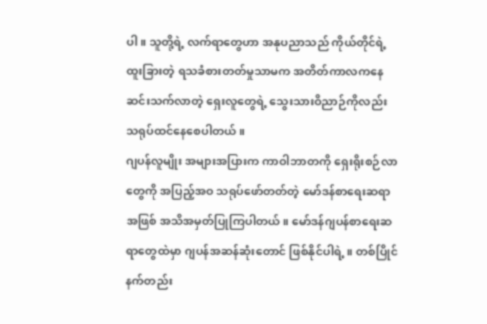ပါ။ သူတို့ရဲ့ လက်ရာတွေဟာ အနုပညာသည် ကိုယ်တိုင်ရဲ့ ထူးခြားတဲ့ ရသခံစားတတ်မှုသာမက အတိတ်ကာလကနေ ဆင်းသက်လာတဲ့ ရှေးလူတွေရဲ့ သွေးသားဝိညာဉ်ကိုလည်း သရုပ်ထင်နေစေပါတယ်။
ဂျပန်လူမျိုး အများအပြားက ကာဝါဘာတကို ရှေးရိုးစဉ်လာတွေကို အပြည့်အဝ သရုပ်ဖော်တတ်တဲ့ မော်ဒန်စာရေးဆရာအဖြစ် အသိအမှတ်ပြုကြပါတယ်။ မော်ဒန်ဂျပန်စာရေးဆရာတွေထဲမှာ ဂျပန်အဆန်ဆုံးတောင် ဖြစ်နိုင်ပါရဲ့။ တစ်ပြိုင်နက်တည်း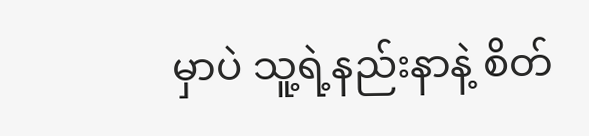မှာပဲ သူ့ရဲ့နည်းနာနဲ့ စိတ်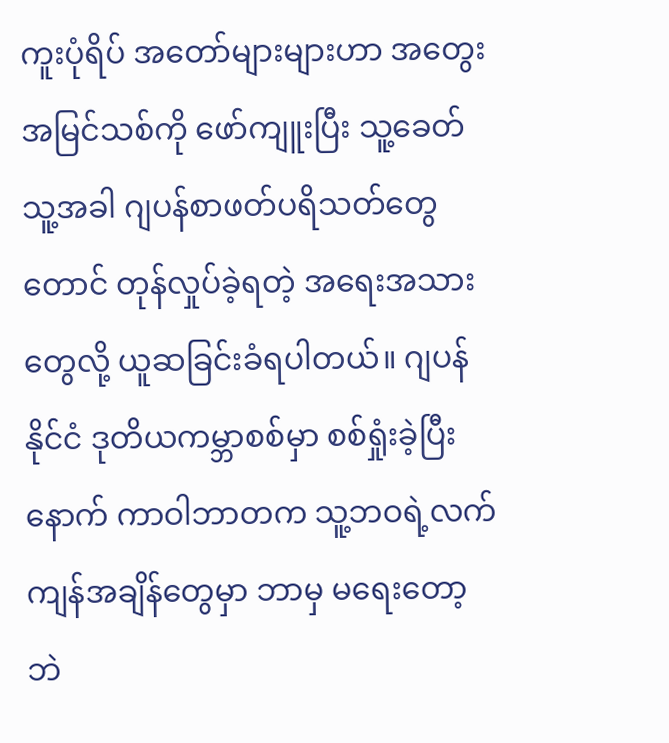ကူးပုံရိပ် အတော်များများဟာ အတွေးအမြင်သစ်ကို ဖော်ကျူးပြီး သူ့ခေတ်သူ့အခါ ဂျပန်စာဖတ်ပရိသတ်တွေတောင် တုန်လှုပ်ခဲ့ရတဲ့ အရေးအသားတွေလို့ ယူဆခြင်းခံရပါတယ်။ ဂျပန်နိုင်ငံ ဒုတိယကမ္ဘာစစ်မှာ စစ်ရှုံးခဲ့ပြီးနောက် ကာဝါဘာတက သူ့ဘဝရဲ့လက်ကျန်အချိန်တွေမှာ ဘာမှ မရေးတော့ဘဲ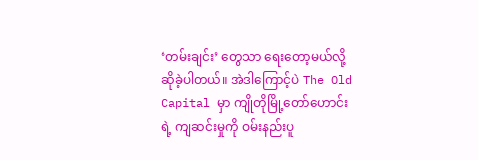‘တမ်းချင်း’ တွေသာ ရေးတော့မယ်လို့ ဆိုခဲ့ပါတယ်။ အဲဒါကြောင့်ပဲ The Old Capital မှာ ကျိုတိုမြို့တော်ဟောင်းရဲ့ ကျဆင်းမှုကို ဝမ်းနည်းပူ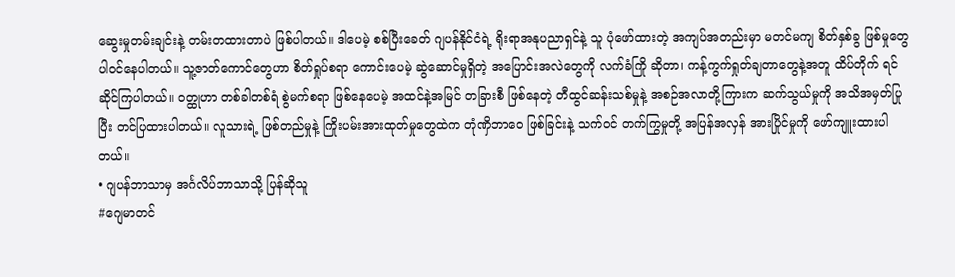ဆွေးမှုတမ်းချင်းနဲ့ တမ်းတထားတာပဲ ဖြစ်ပါတယ်။ ဒါပေမဲ့ စစ်ပြီးခေတ် ဂျပန်နိုင်ငံရဲ့ ရိုးရာအနုပညာရှင်နဲ့ သူ ပုံဖော်ထားတဲ့ အကျပ်အတည်းမှာ မတင်မကျ စိတ်နှစ်ခွ ဖြစ်မှုတွေ ပါဝင်နေပါတယ်။ သူ့ဇာတ်ကောင်တွေဟာ စိတ်ရှုပ်စရာ ကောင်းပေမဲ့ ဆွဲဆောင်မှုရှိတဲ့ အပြောင်းအလဲတွေကို လက်ခံကြို ဆိုတာ၊ ကန့်ကွက်ရှုတ်ချတာတွေနဲ့အတူ ထိပ်တိုက် ရင်ဆိုင်ကြပါတယ်။ ဝတ္ထုဟာ တစ်ခါတစ်ရံ စွဲမက်စရာ ဖြစ်နေပေမဲ့ အထင်နဲ့အမြင် တခြားစီ ဖြစ်နေတဲ့ တီထွင်ဆန်းသစ်မှုနဲ့ အစဉ်အလာတို့ကြားက ဆက်သွယ်မှုကို အသိအမှတ်ပြုပြီး တင်ပြထားပါတယ်။ လူသားရဲ့ ဖြစ်တည်မှုနဲ့ ကြိုးပမ်းအားထုတ်မှုတွေထဲက တုံဏှိဘာဝေ ဖြစ်ခြင်းနဲ့ သက်ဝင် တက်ကြွမှုတို့ အပြန်အလှန် အားပြိုင်မှုကို ဖော်ကျူးထားပါတယ်။
• ဂျပန်ဘာသာမှ အင်္ဂလိပ်ဘာသာသို့ ပြန်ဆိုသူ
#ဂျေမာတင်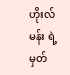ဟိုးလ်မန်း ရဲ့မှတ်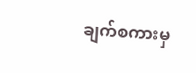ချက်စကားမှ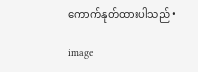ကောက်နုတ်ထားပါသည် •

image